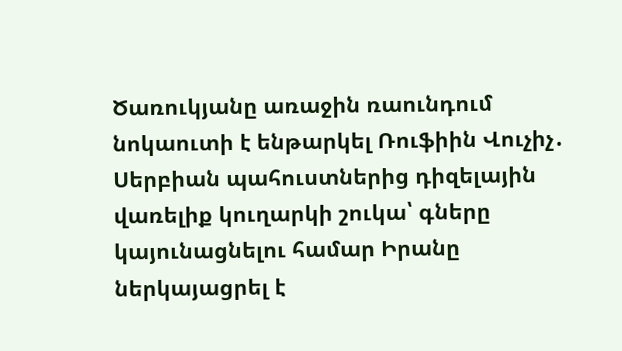Ծառուկյանը առաջին ռաունդում նոկաուտի է ենթարկել Ռուֆիին Վուչիչ․ Սերբիան պահուստներից դիզելային վառելիք կուղարկի շուկա՝ գները կայունացնելու համար Իրանը ներկայացրել է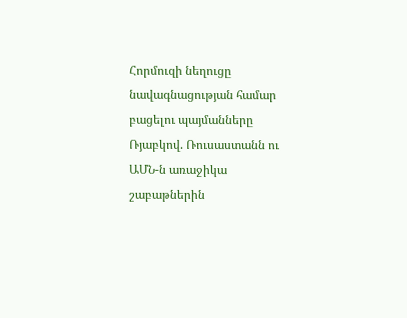Հորմուզի նեղուցը նավագնացության համար բացելու պայմանները Ռյաբկով. Ռուսաստանն ու ԱՄՆ-ն առաջիկա շաբաթներին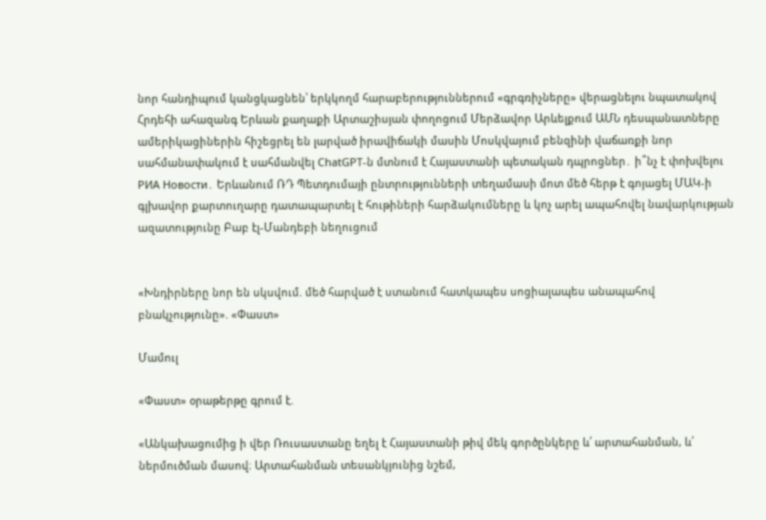նոր հանդիպում կանցկացնեն՝ երկկողմ հարաբերություններում «գրգռիչները» վերացնելու նպատակով Հրդեհի ահազանգ Երևան քաղաքի Արտաշիսյան փողոցում Մերձավոր Արևելքում ԱՄՆ դեսպանատները ամերիկացիներին հիշեցրել են լարված իրավիճակի մասին Մոսկվայում բենզինի վաճառքի նոր սահմանափակում է սահմանվել ChatGPT-ն մտնում է Հայաստանի պետական դպրոցներ․ ի՞նչ է փոխվելու РИА Новости․ Երևանում ՌԴ Պետդումայի ընտրությունների տեղամասի մոտ մեծ հերթ է գոյացել ՄԱԿ-ի գլխավոր քարտուղարը դատապարտել է հութիների հարձակումները և կոչ արել ապահովել նավարկության ազատությունը Բաբ էլ-Մանդեբի նեղուցում


«Խնդիրները նոր են սկսվում. մեծ հարված է ստանում հատկապես սոցիալապես անապահով բնակչությունը». «Փաստ»

Մամուլ

«Փաստ» օրաթերթը գրում է.

«Անկախացումից ի վեր Ռուսաստանը եղել է Հայաստանի թիվ մեկ գործընկերը և՛ արտահանման, և՛ ներմուծման մասով։ Արտահանման տեսանկյունից նշեմ,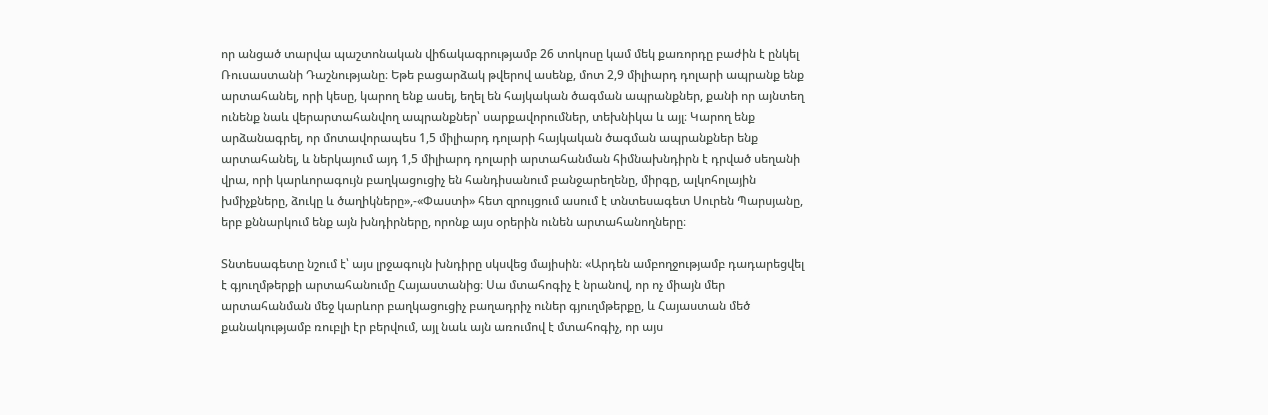որ անցած տարվա պաշտոնական վիճակագրությամբ 26 տոկոսը կամ մեկ քառորդը բաժին է ընկել Ռուսաստանի Դաշնությանը։ Եթե բացարձակ թվերով ասենք, մոտ 2,9 միլիարդ դոլարի ապրանք ենք արտահանել, որի կեսը, կարող ենք ասել, եղել են հայկական ծագման ապրանքներ, քանի որ այնտեղ ունենք նաև վերարտահանվող ապրանքներ՝ սարքավորումներ, տեխնիկա և այլ։ Կարող ենք արձանագրել, որ մոտավորապես 1,5 միլիարդ դոլարի հայկական ծագման ապրանքներ ենք արտահանել, և ներկայում այդ 1,5 միլիարդ դոլարի արտահանման հիմնախնդիրն է դրված սեղանի վրա, որի կարևորագույն բաղկացուցիչ են հանդիսանում բանջարեղենը, միրգը, ալկոհոլային խմիչքները, ձուկը և ծաղիկները»,-«Փաստի» հետ զրույցում ասում է տնտեսագետ Սուրեն Պարսյանը, երբ քննարկում ենք այն խնդիրները, որոնք այս օրերին ունեն արտահանողները։

Տնտեսագետը նշում է՝ այս լրջագույն խնդիրը սկսվեց մայիսին։ «Արդեն ամբողջությամբ դադարեցվել է գյուղմթերքի արտահանումը Հայաստանից։ Սա մտահոգիչ է նրանով, որ ոչ միայն մեր արտահանման մեջ կարևոր բաղկացուցիչ բաղադրիչ ուներ գյուղմթերքը, և Հայաստան մեծ քանակությամբ ռուբլի էր բերվում, այլ նաև այն առումով է մտահոգիչ, որ այս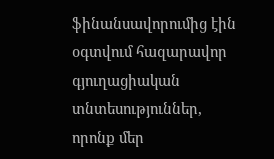ֆինանսավորումից էին օգտվում հազարավոր գյուղացիական տնտեսություններ, որոնք մեր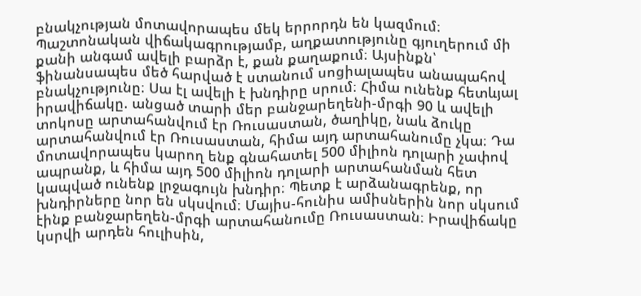բնակչության մոտավորապես մեկ երրորդն են կազմում։ Պաշտոնական վիճակագրությամբ, աղքատությունը գյուղերում մի քանի անգամ ավելի բարձր է, քան քաղաքում։ Այսինքն՝ ֆինանսապես մեծ հարված է ստանում սոցիալապես անապահով բնակչությունը։ Սա էլ ավելի է խնդիրը սրում։ Հիմա ունենք հետևյալ իրավիճակը. անցած տարի մեր բանջարեղենի-մրգի 90 և ավելի տոկոսը արտահանվում էր Ռուսաստան, ծաղիկը, նաև ձուկը արտահանվում էր Ռուսաստան, հիմա այդ արտահանումը չկա։ Դա մոտավորապես կարող ենք գնահատել 500 միլիոն դոլարի չափով ապրանք, և հիմա այդ 500 միլիոն դոլարի արտահանման հետ կապված ունենք լրջագույն խնդիր։ Պետք է արձանագրենք, որ խնդիրները նոր են սկսվում։ Մայիս-հունիս ամիսներին նոր սկսում էինք բանջարեղեն-մրգի արտահանումը Ռուսաստան։ Իրավիճակը կսրվի արդեն հուլիսին,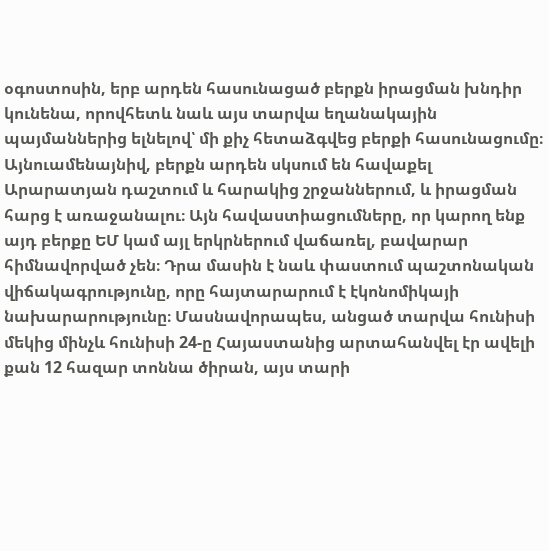օգոստոսին, երբ արդեն հասունացած բերքն իրացման խնդիր կունենա, որովհետև նաև այս տարվա եղանակային պայմաններից ելնելով՝ մի քիչ հետաձգվեց բերքի հասունացումը։ Այնուամենայնիվ, բերքն արդեն սկսում են հավաքել Արարատյան դաշտում և հարակից շրջաններում, և իրացման հարց է առաջանալու։ Այն հավաստիացումները, որ կարող ենք այդ բերքը ԵՄ կամ այլ երկրներում վաճառել, բավարար հիմնավորված չեն։ Դրա մասին է նաև փաստում պաշտոնական վիճակագրությունը, որը հայտարարում է էկոնոմիկայի նախարարությունը։ Մասնավորապես, անցած տարվա հունիսի մեկից մինչև հունիսի 24-ը Հայաստանից արտահանվել էր ավելի քան 12 հազար տոննա ծիրան, այս տարի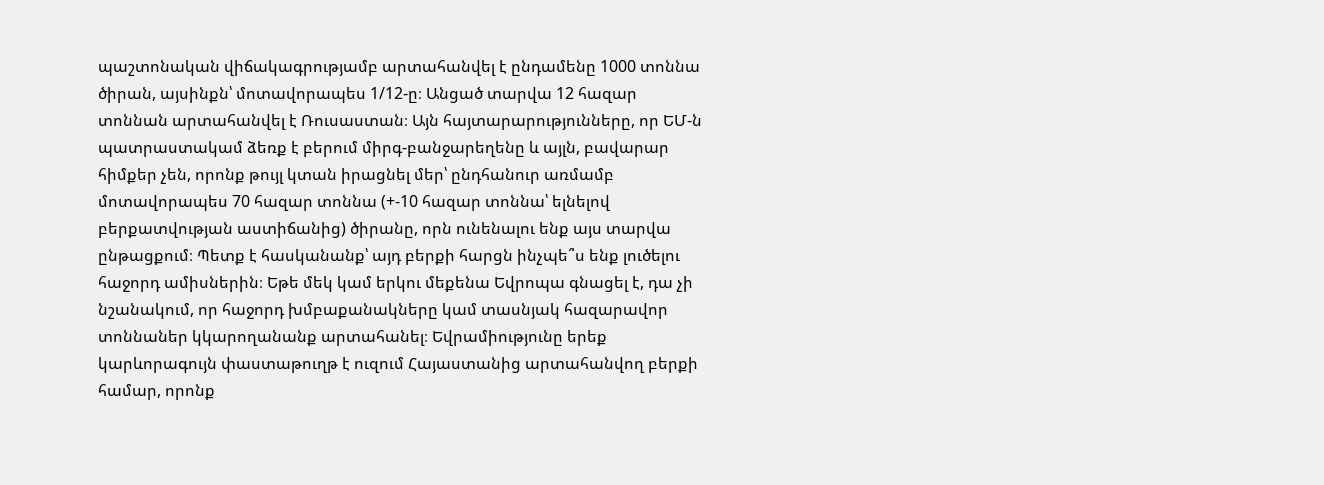պաշտոնական վիճակագրությամբ արտահանվել է ընդամենը 1000 տոննա ծիրան, այսինքն՝ մոտավորապես 1/12-ը։ Անցած տարվա 12 հազար տոննան արտահանվել է Ռուսաստան։ Այն հայտարարությունները, որ ԵՄ-ն պատրաստակամ ձեռք է բերում միրգ-բանջարեղենը և այլն, բավարար հիմքեր չեն, որոնք թույլ կտան իրացնել մեր՝ ընդհանուր առմամբ մոտավորապես 70 հազար տոննա (+-10 հազար տոննա՝ ելնելով բերքատվության աստիճանից) ծիրանը, որն ունենալու ենք այս տարվա ընթացքում։ Պետք է հասկանանք՝ այդ բերքի հարցն ինչպե՞ս ենք լուծելու հաջորդ ամիսներին։ Եթե մեկ կամ երկու մեքենա Եվրոպա գնացել է, դա չի նշանակում, որ հաջորդ խմբաքանակները կամ տասնյակ հազարավոր տոննաներ կկարողանանք արտահանել։ Եվրամիությունը երեք կարևորագույն փաստաթուղթ է ուզում Հայաստանից արտահանվող բերքի համար, որոնք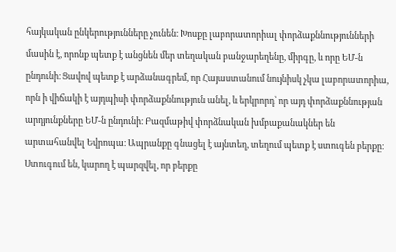հայկական ընկերությունները չունեն։ Խոսքը լաբորատորիալ փորձաքննությունների մասին է, որոնք պետք է անցնեն մեր տեղական բանջարեղենը, միրգը, և որը ԵՄ-ն ընդունի։ Ցավով պետք է արձանագրեմ, որ Հայաստանում նույնիսկ չկա լաբորատորիա, որն ի վիճակի է այդպիսի փորձաքննություն անել, և երկրորդ՝ որ այդ փորձաքննության արդյունքները ԵՄ-ն ընդունի։ Բազմաթիվ փորձնական խմբաքանակներ են արտահանվել Եվրոպա։ Ապրանքը գնացել է այնտեղ, տեղում պետք է ստուգեն բերքը։ Ստուգում են, կարող է պարզվել, որ բերքը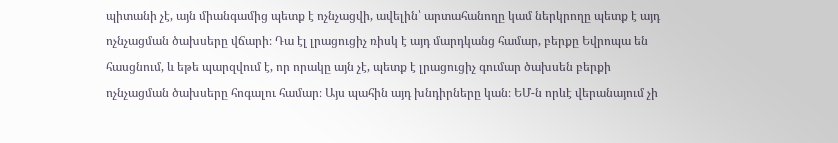պիտանի չէ, այն միանգամից պետք է ոչնչացվի, ավելին՝ արտահանողը կամ ներկրողը պետք է այդ ոչնչացման ծախսերը վճարի։ Դա էլ լրացուցիչ ռիսկ է այդ մարդկանց համար, բերքը Եվրոպա են հասցնում, և եթե պարզվում է, որ որակը այն չէ, պետք է լրացուցիչ գումար ծախսեն բերքի ոչնչացման ծախսերը հոգալու համար։ Այս պահին այդ խնդիրները կան։ ԵՄ-ն որևէ վերանայում չի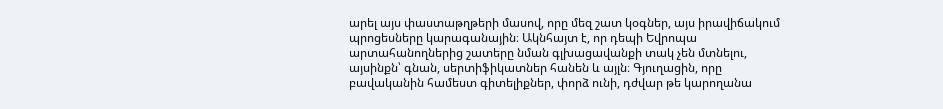արել այս փաստաթղթերի մասով, որը մեզ շատ կօգներ, այս իրավիճակում պրոցեսները կարագանային։ Ակնհայտ է, որ դեպի Եվրոպա արտահանողներից շատերը նման գլխացավանքի տակ չեն մտնելու, այսինքն՝ գնան, սերտիֆիկատներ հանեն և այլն։ Գյուղացին, որը բավականին համեստ գիտելիքներ, փորձ ունի, դժվար թե կարողանա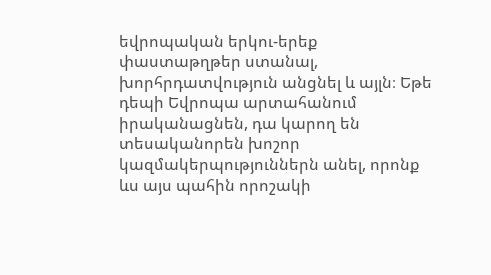եվրոպական երկու-երեք փաստաթղթեր ստանալ, խորհրդատվություն անցնել և այլն։ Եթե դեպի Եվրոպա արտահանում իրականացնեն, դա կարող են տեսականորեն խոշոր կազմակերպություններն անել, որոնք ևս այս պահին որոշակի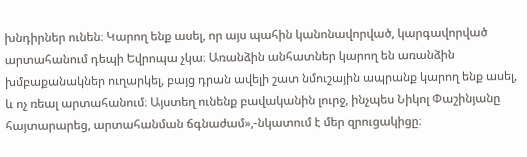խնդիրներ ունեն։ Կարող ենք ասել, որ այս պահին կանոնավորված, կարգավորված արտահանում դեպի Եվրոպա չկա։ Առանձին անհատներ կարող են առանձին խմբաքանակներ ուղարկել, բայց դրան ավելի շատ նմուշային ապրանք կարող ենք ասել, և ոչ ռեալ արտահանում։ Այստեղ ունենք բավականին լուրջ, ինչպես Նիկոլ Փաշինյանը հայտարարեց, արտահանման ճգնաժամ»,-նկատում է մեր զրուցակիցը։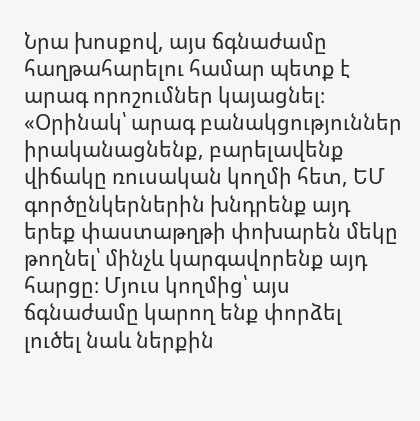Նրա խոսքով, այս ճգնաժամը հաղթահարելու համար պետք է արագ որոշումներ կայացնել։ «Օրինակ՝ արագ բանակցություններ իրականացնենք, բարելավենք վիճակը ռուսական կողմի հետ, ԵՄ գործընկերներին խնդրենք այդ երեք փաստաթղթի փոխարեն մեկը թողնել՝ մինչև կարգավորենք այդ հարցը։ Մյուս կողմից՝ այս ճգնաժամը կարող ենք փորձել լուծել նաև ներքին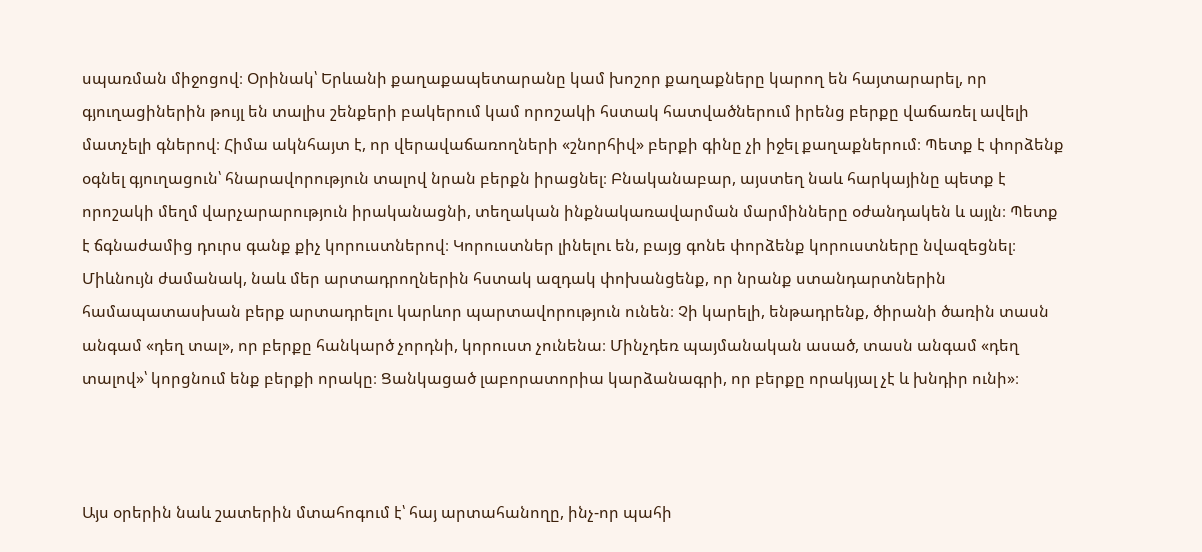սպառման միջոցով։ Օրինակ՝ Երևանի քաղաքապետարանը կամ խոշոր քաղաքները կարող են հայտարարել, որ գյուղացիներին թույլ են տալիս շենքերի բակերում կամ որոշակի հստակ հատվածներում իրենց բերքը վաճառել ավելի մատչելի գներով։ Հիմա ակնհայտ է, որ վերավաճառողների «շնորհիվ» բերքի գինը չի իջել քաղաքներում։ Պետք է փորձենք օգնել գյուղացուն՝ հնարավորություն տալով նրան բերքն իրացնել։ Բնականաբար, այստեղ նաև հարկայինը պետք է որոշակի մեղմ վարչարարություն իրականացնի, տեղական ինքնակառավարման մարմինները օժանդակեն և այլն։ Պետք է ճգնաժամից դուրս գանք քիչ կորուստներով։ Կորուստներ լինելու են, բայց գոնե փորձենք կորուստները նվազեցնել։ Միևնույն ժամանակ, նաև մեր արտադրողներին հստակ ազդակ փոխանցենք, որ նրանք ստանդարտներին համապատասխան բերք արտադրելու կարևոր պարտավորություն ունեն։ Չի կարելի, ենթադրենք, ծիրանի ծառին տասն անգամ «դեղ տալ», որ բերքը հանկարծ չորդնի, կորուստ չունենա։ Մինչդեռ պայմանական ասած, տասն անգամ «դեղ տալով»՝ կորցնում ենք բերքի որակը։ Ցանկացած լաբորատորիա կարձանագրի, որ բերքը որակյալ չէ և խնդիր ունի»։



Այս օրերին նաև շատերին մտահոգում է՝ հայ արտահանողը, ինչ-որ պահի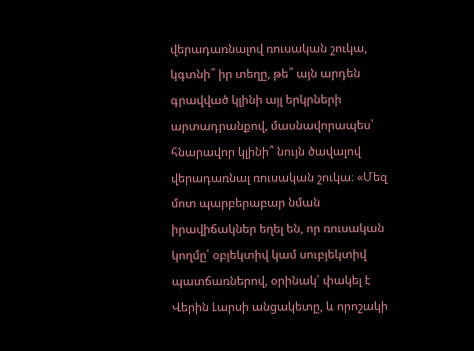վերադառնալով ռուսական շուկա, կգտնի՞ իր տեղը, թե՞ այն արդեն գրավված կլինի այլ երկրների արտադրանքով, մասնավորապես՝ հնարավոր կլինի՞ նույն ծավալով վերադառնալ ռուսական շուկա։ «Մեզ մոտ պարբերաբար նման իրավիճակներ եղել են, որ ռուսական կողմը՝ օբյեկտիվ կամ սուբյեկտիվ պատճառներով, օրինակ՝ փակել է Վերին Լարսի անցակետը, և որոշակի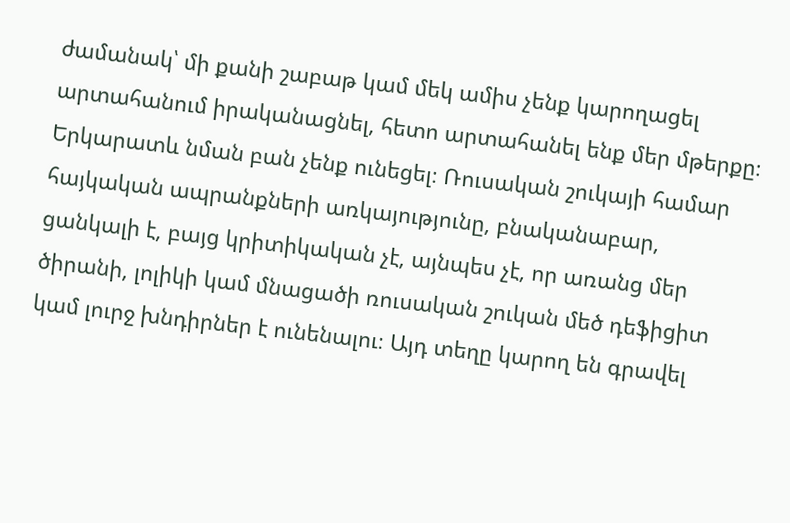ժամանակ՝ մի քանի շաբաթ կամ մեկ ամիս չենք կարողացել արտահանում իրականացնել, հետո արտահանել ենք մեր մթերքը։ Երկարատև նման բան չենք ունեցել։ Ռուսական շուկայի համար հայկական ապրանքների առկայությունը, բնականաբար, ցանկալի է, բայց կրիտիկական չէ, այնպես չէ, որ առանց մեր ծիրանի, լոլիկի կամ մնացածի ռուսական շուկան մեծ դեֆիցիտ կամ լուրջ խնդիրներ է ունենալու։ Այդ տեղը կարող են գրավել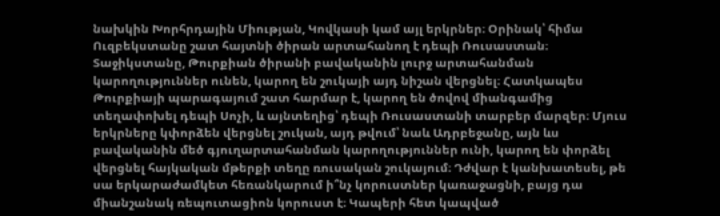նախկին Խորհրդային Միության, Կովկասի կամ այլ երկրներ։ Օրինակ՝ հիմա Ուզբեկստանը շատ հայտնի ծիրան արտահանող է դեպի Ռուսաստան։ Տաջիկստանը, Թուրքիան ծիրանի բավականին լուրջ արտահանման կարողություններ ունեն, կարող են շուկայի այդ նիշան վերցնել։ Հատկապես Թուրքիայի պարագայում շատ հարմար է, կարող են ծովով միանգամից տեղափոխել դեպի Սոչի, և այնտեղից՝ դեպի Ռուսաստանի տարբեր մարզեր։ Մյուս երկրները կփորձեն վերցնել շուկան, այդ թվում՝ նաև Ադրբեջանը, այն ևս բավականին մեծ գյուղարտահանման կարողություններ ունի, կարող են փորձել վերցնել հայկական մթերքի տեղը ռուսական շուկայում։ Դժվար է կանխատեսել, թե սա երկարաժամկետ հեռանկարում ի՞նչ կորուստներ կառաջացնի, բայց դա միանշանակ ռեպուտացիոն կորուստ է։ Կապերի հետ կապված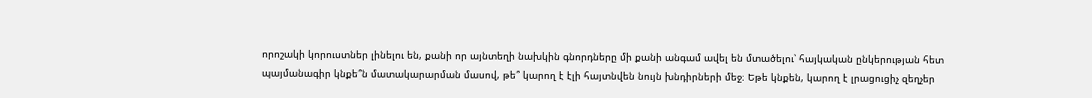որոշակի կորուստներ լինելու են, քանի որ այնտեղի նախկին գնորդները մի քանի անգամ ավել են մտածելու՝ հայկական ընկերության հետ պայմանագիր կնքե՞ն մատակարարման մասով, թե՞ կարող է էլի հայտնվեն նույն խնդիրների մեջ։ Եթե կնքեն, կարող է լրացուցիչ զեղչեր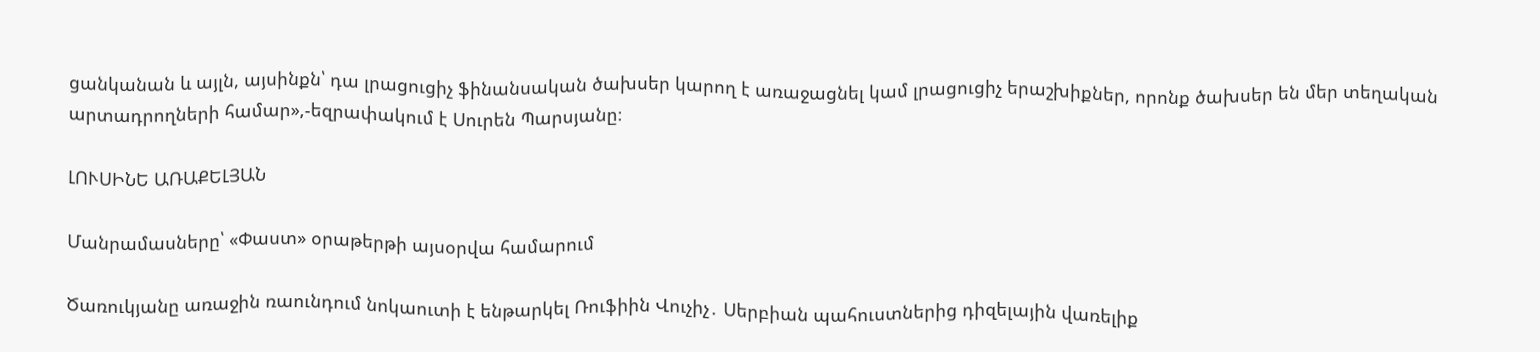ցանկանան և այլն, այսինքն՝ դա լրացուցիչ ֆինանսական ծախսեր կարող է առաջացնել կամ լրացուցիչ երաշխիքներ, որոնք ծախսեր են մեր տեղական արտադրողների համար»,-եզրափակում է Սուրեն Պարսյանը։

ԼՈՒՍԻՆԵ ԱՌԱՔԵԼՅԱՆ

Մանրամասները՝ «Փաստ» օրաթերթի այսօրվա համարում

Ծառուկյանը առաջին ռաունդում նոկաուտի է ենթարկել Ռուֆիին Վուչիչ․ Սերբիան պահուստներից դիզելային վառելիք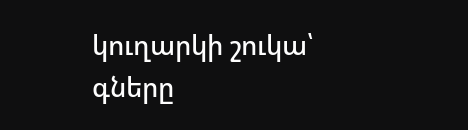կուղարկի շուկա՝ գները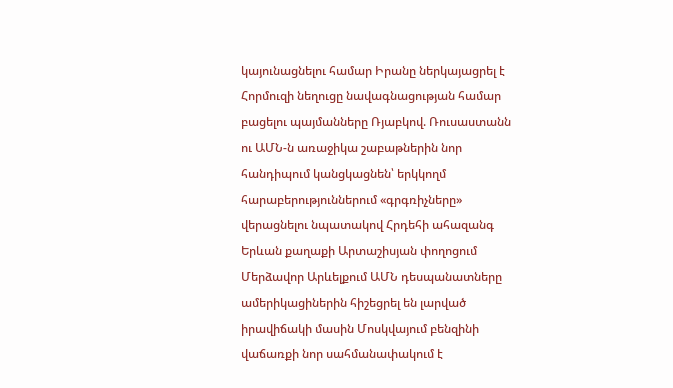կայունացնելու համար Իրանը ներկայացրել է Հորմուզի նեղուցը նավագնացության համար բացելու պայմանները Ռյաբկով. Ռուսաստանն ու ԱՄՆ-ն առաջիկա շաբաթներին նոր հանդիպում կանցկացնեն՝ երկկողմ հարաբերություններում «գրգռիչները» վերացնելու նպատակով Հրդեհի ահազանգ Երևան քաղաքի Արտաշիսյան փողոցում Մերձավոր Արևելքում ԱՄՆ դեսպանատները ամերիկացիներին հիշեցրել են լարված իրավիճակի մասին Մոսկվայում բենզինի վաճառքի նոր սահմանափակում է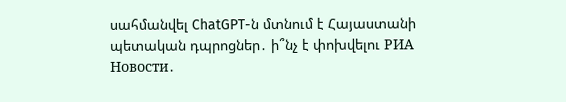սահմանվել ChatGPT-ն մտնում է Հայաստանի պետական դպրոցներ․ ի՞նչ է փոխվելու РИА Новости․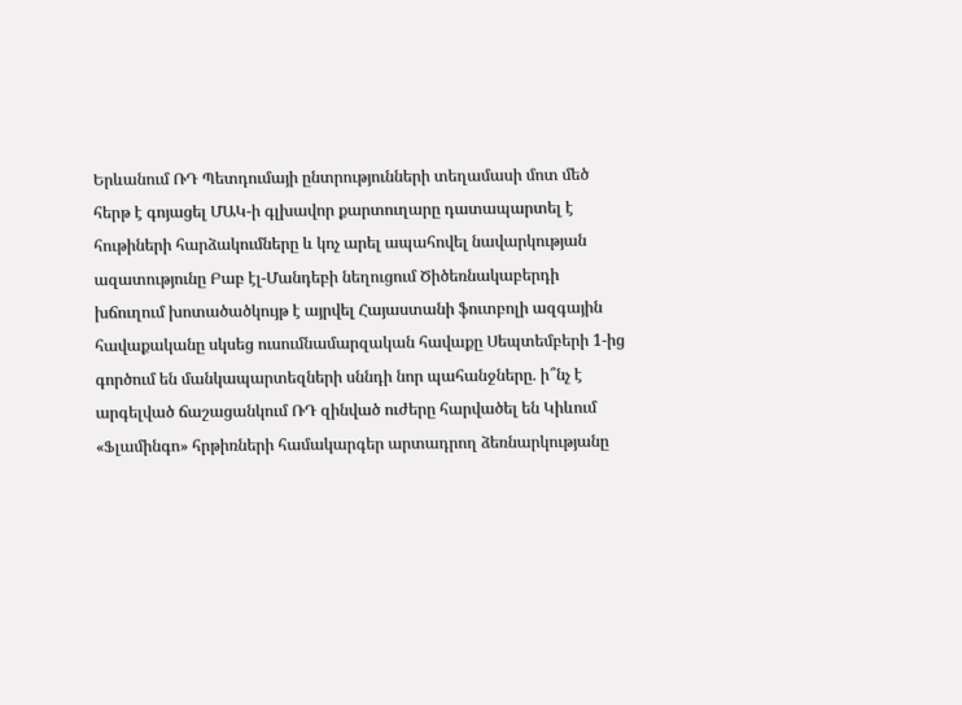Երևանում ՌԴ Պետդումայի ընտրությունների տեղամասի մոտ մեծ հերթ է գոյացել ՄԱԿ-ի գլխավոր քարտուղարը դատապարտել է հութիների հարձակումները և կոչ արել ապահովել նավարկության ազատությունը Բաբ էլ-Մանդեբի նեղուցում Ծիծեռնակաբերդի խճուղում խոտածածկույթ է այրվել Հայաստանի ֆուտբոլի ազգային հավաքականը սկսեց ուսումնամարզական հավաքը Սեպտեմբերի 1-ից գործում են մանկապարտեզների սննդի նոր պահանջները. ի՞նչ է արգելված ճաշացանկում ՌԴ զինված ուժերը հարվածել են Կիևում «Ֆլամինգո» հրթիռների համակարգեր արտադրող ձեռնարկությանը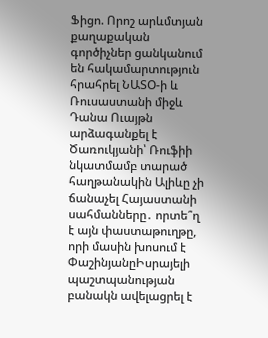Ֆիցո. Որոշ արևմտյան քաղաքական գործիչներ ցանկանում են հակամարտություն հրահրել ՆԱՏՕ-ի և Ռուսաստանի միջև Դանա Ուայթն արձագանքել է Ծառուկյանի՝ Ռուֆիի նկատմամբ տարած հաղթանակին Ալիևը չի ճանաչել Հայաստանի սահմանները․ որտե՞ղ է այն փաստաթուղթը, որի մասին խոսում է ՓաշինյանըԻսրայելի պաշտպանության բանակն ավելացրել է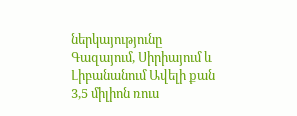ներկայությունը Գազայում, Սիրիայում և Լիբանանում Ավելի քան 3,5 միլիոն ռուս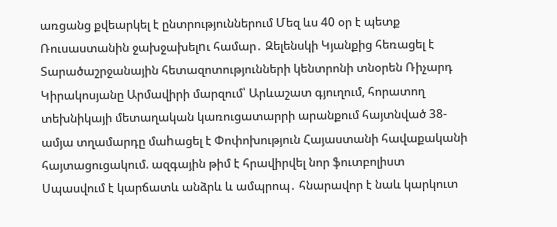առցանց քվեարկել է ընտրություններում Մեզ ևս 40 օր է պետք Ռուսաստանին ջախջախելnւ համար․ Զելենսկի Կյանքից հեռացել է Տարածաշրջանային հետազոտությունների կենտրոնի տնօրեն Ռիչարդ Կիրակոսյանը Արմավիրի մարզում՝ Արևաշատ գյուղում, հորատող տեխնիկայի մետաղական կառուցատարրի արանքում հայտնված 38-ամյա տղամարդը մաhացել է Փոփոխություն Հայաստանի հավաքականի հայտացուցակում. ազգային թիմ է հրավիրվել նոր ֆուտբոլիստ Սպասվում է կարճատև անձրև և ամպրոպ․ հնարավոր է նաև կարկուտ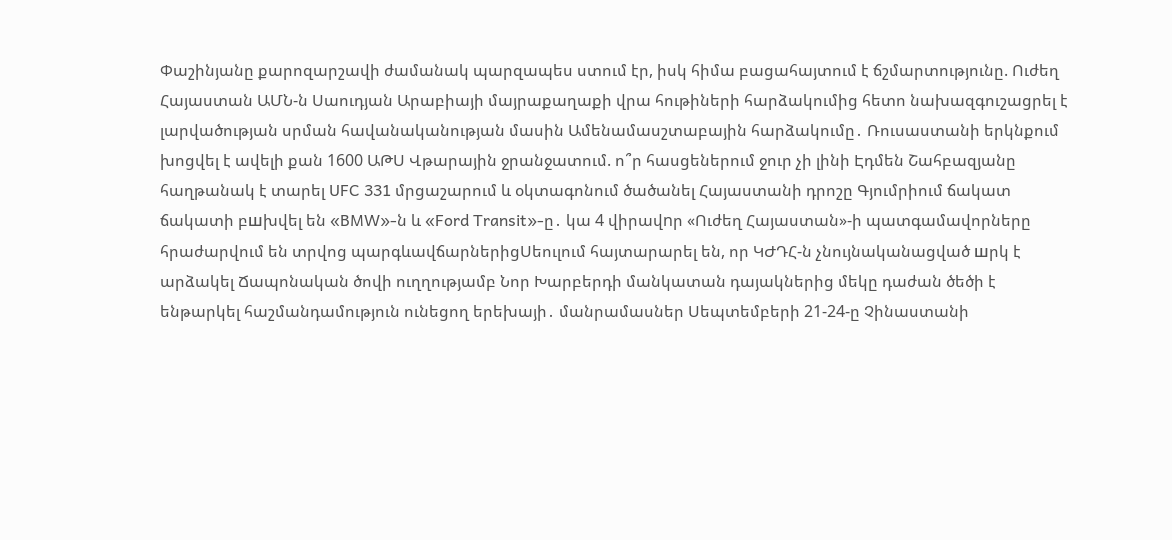Փաշինյանը քարոզարշավի ժամանակ պարզապես ստում էր, իսկ հիմա բացահայտում է ճշմարտությունը. Ուժեղ Հայաստան ԱՄՆ-ն Սաուդյան Արաբիայի մայրաքաղաքի վրա հութիների հարձակումից հետո նախազգուշացրել է լարվածության սրման հավանականության մասին Ամենամասշտաբային հարձակումը․ Ռուսաստանի երկնքում խոցվել է ավելի քան 1600 ԱԹՍ Վթարային ջրանջատում. ո՞ր հասցեներում ջուր չի լինի Էդմեն Շահբազյանը հաղթանակ է տարել UFC 331 մրցաշարում և օկտագոնում ծածանել Հայաստանի դրոշը Գյումրիում ճակատ ճակատի բшխվել են «BMW»-ն և «Ford Transit»-ը․ կա 4 վիրավnր «Ուժեղ Հայաստան»-ի պատգամավորները հրաժարվում են տրվոց պարգևավճարներիցՍեուլում հայտարարել են, որ ԿԺԴՀ-ն չնույնականացված шրկ է արձակել Ճապոնական ծովի ուղղությամբ Նոր Խարբերդի մանկատան դայակներից մեկը դաժան ծեծի է ենթարկել հաշմանդամություն ունեցող երեխայի․ մանրամասներ Սեպտեմբերի 21-24-ը Չինաստանի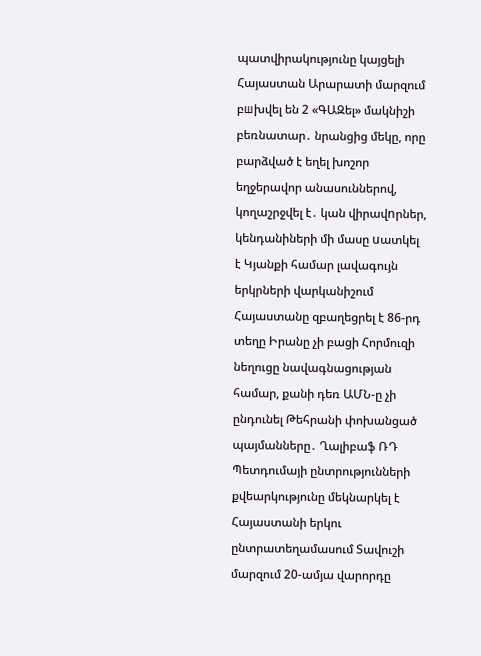պատվիրակությունը կայցելի Հայաստան Արարատի մարզում բшխվել են 2 «ԳԱԶել» մակնիշի բեռնատար․ նրանցից մեկը, որը բարձված է եղել խոշոր եղջերավոր անասուններով, կողաշրջվել է․ կան վիրավnրներ, կենդանիների մի մասը uատկել է Կյանքի համար լավագույն երկրների վարկանիշում Հայաստանը զբաղեցրել է 86-րդ տեղը Իրանը չի բացի Հորմուզի նեղուցը նավագնացության համար, քանի դեռ ԱՄՆ-ը չի ընդունել Թեհրանի փոխանցած պայմանները․ Ղալիբաֆ ՌԴ Պետդումայի ընտրությունների քվեարկությունը մեկնարկել է Հայաստանի երկու ընտրատեղամասում Տավուշի մարզում 20-ամյա վարորդը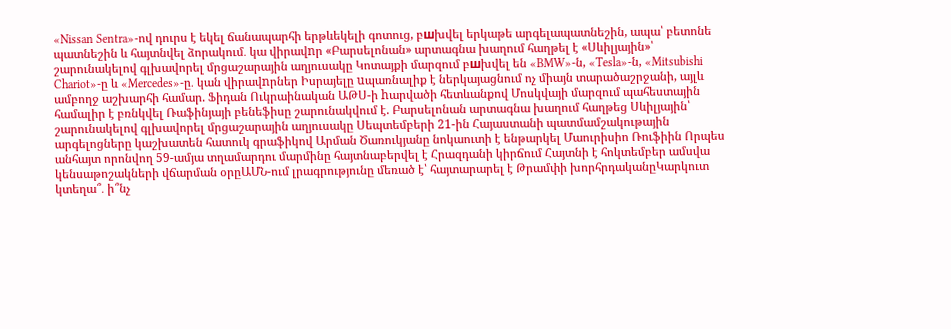«Nissan Sentra»-ով դուրս է եկել ճանապարհի երթևեկելի գոտուց, բшխվել երկաթե արգելապատնեշին, ապա՝ բետոնե պատնեշին և հայտնվել ձորակում․ կա վիրավnր «Բարսելոնան» արտագնա խաղում հաղթել է «Սևիլյային»՝ շարունակելով գլխավորել մրցաշարային աղյուսակը Կոտայքի մարզում բшխվել են «BMW»-ն, «Tesla»-ն, «Mitsubishi Chariot»-ը և «Mercedes»-ը․ կան վիրավnրներ Իսրայելը uպառնալիք է ներկայացնում ոչ միայն տարածաշրջանի, այլև ամբողջ աշխարհի համար. Ֆիդան Ուկրաինական ԱԹՍ-ի hարվածի հետևանքով Մոսկվայի մարզում պահեստային համալիր է բռնկվել Ռաֆինյայի բենեֆիսը շարունակվում է. Բարսելոնան արտագնա խաղում հաղթեց Սևիլյային՝ շարունակելով գլխավորել մրցաշարային աղյուսակը Սեպտեմբերի 21-ին Հայաստանի պատմամշակութային արգելոցները կաշխատեն հատուկ գրաֆիկով Արման Ծառուկյանը նոկաուտի է ենթարկել Մաուրիսիո Ռուֆիին Որպես անհայտ որոնվող 59-ամյա տղամարդու մարմինը հայտնաբերվել է Հրազդանի կիրճում Հայտնի է հոկտեմբեր ամսվա կենսաթոշակների վճարման օրըԱՄՆ-ում լրագրությունը մեռած է՝ հայտարարել է Թրամփի խորհրդականըԿարկուտ կտեղա՞․ ի՞նչ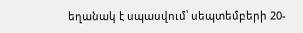եղանակ է սպասվում՝ սեպտեմբերի 20-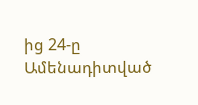ից 24-ը
Ամենադիտված